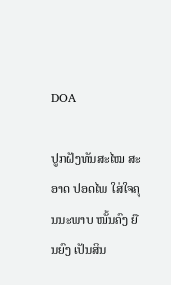DOA

ປູກຝັງທັນສະໄໝ ສະອາດ ປອດໄພ ໃສ່ໃຈຄຸນນະພາບ ໜັ້ນຄົງ ຍືນຍົງ ເປັນສິນ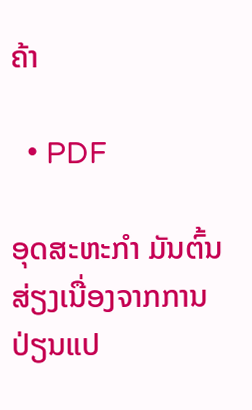ຄ້າ

  • PDF

ອຸດສະຫະກຳ ມັນຕົ້ນ ສ່ຽງເນື່ອງຈາກການປ່ຽນແປ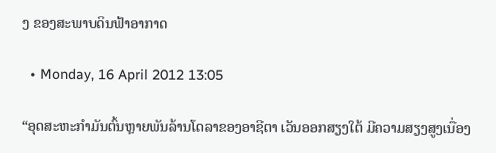ງ ຂອງສະພາບດິນຟ້າອາກາດ

  • Monday, 16 April 2012 13:05

“ອຸດສະຫະກຳມັນຕົ້ນຫຼາຍພັນລ້ານໂດລາຂອງອາຊີຕາ ເວັນອອກສຽງໃຕ້ ມີຄວາມສຽງສູງເນື່ອງ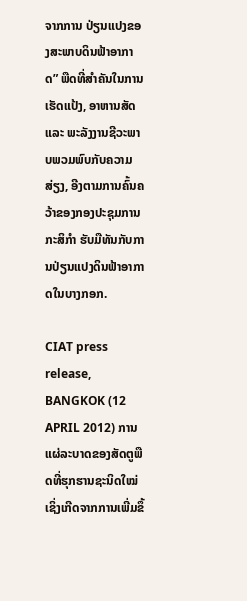ຈາກການ ປ່ຽນແປງຂອງສະພາບດິນຟ້າອາກາດ” ພືດທີ່ສຳຄັນໃນການເຮັດແປ້ງ, ອາຫານສັດ ແລະ ພະລັງງານຊີວະພາບພວມພົບກັບຄວາມສ່ຽງ, ອີງຕາມການຄົ້ນຄວ້າຂອງກອງປະຊຸມການກະສິກຳ ຮັບມືທັນກັບການປ່ຽນແປງດິນຟ້າອາກາດໃນບາງກອກ.

CIAT press release, BANGKOK (12 APRIL 2012) ການແຜ່ລະບາດຂອງສັດຕູພືດທີ່ຮຸກຮານຊະນິດໃໝ່ເຊິ່ງເກີດຈາກການເພີ່ມຂຶ້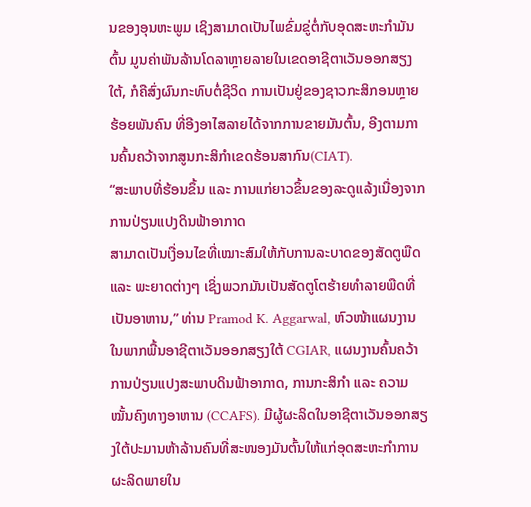ນຂອງອຸນຫະພູມ ເຊິງສາມາດເປັນໄພຂົ່ມຂູ່ຕໍ່ກັບອຸດສະຫະກຳມັນຕົ້ນ ມູນຄ່າພັນລ້ານໂດລາຫຼາຍລາຍໃນເຂດອາຊີຕາເວັນອອກສຽງໃຕ້, ກໍຄືສົ່ງຜົນກະທົບຕໍ່ຊີວິດ ການເປັນຢູ່ຂອງຊາວກະສິກອນຫຼາຍຮ້ອຍພັນຄົນ ທີ່ອີງອາໄສລາຍໄດ້ຈາກການຂາຍມັນຕົ້ນ, ອີງຕາມການຄົ້ນຄວ້າຈາກສູນກະສິກຳເຂດຮ້ອນສາກົນ(CIAT).
“ສະພາບທີ່ຮ້ອນຂຶ້ນ ແລະ ການແກ່ຍາວຂຶ້ນຂອງລະດູແລ້ງເນື່ອງຈາກການປ່ຽນແປງດິນຟ້າອາກາດ
ສາມາດເປັນເງື່ອນໄຂທີ່ເໝາະສົມໃຫ້ກັບການລະບາດຂອງສັດຕູພືດ ແລະ ພະຍາດຕ່າງໆ ເຊິ່ງພວກມັນເປັນສັດຕູໂຕຮ້າຍທຳລາຍພືດທີ່ເປັນອາຫານ,” ທ່ານ Pramod K. Aggarwal, ຫົວໜ້າແຜນງານໃນພາກພື້ນອາຊີຕາເວັນອອກສຽງໃຕ້ CGIAR, ແຜນງານຄົ້ນຄວ້າການປ່ຽນແປງສະພາບດິນຟ້າອາກາດ, ການກະສິກຳ ແລະ ຄວາມໝັ້ນຄົງທາງອາຫານ (CCAFS). ມີຜູ້ຜະລິດໃນອາຊີຕາເວັນອອກສຽງໃຕ້ປະມານຫ້າລ້ານຄົນທີ່ສະໜອງມັນຕົ້ນໃຫ້ແກ່ອຸດສະຫະກຳການຜະລິດພາຍໃນ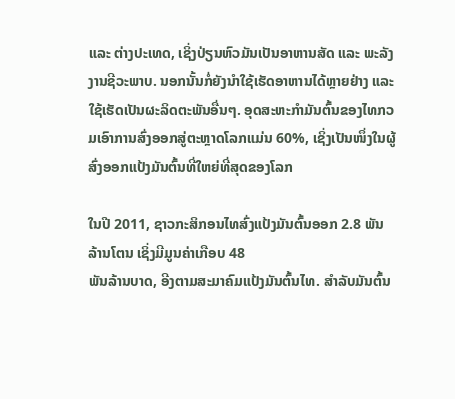ແລະ ຕ່າງປະເທດ, ເຊິ່ງປ່ຽນຫົວມັນເປັນອາຫານສັດ ແລະ ພະລັງງານຊີວະພາບ. ນອກນັ້ນກໍ່ຍັງນຳໃຊ້ເຮັດອາຫານໄດ້ຫຼາຍຢ່າງ ແລະ ໃຊ້ເຮັດເປັນຜະລິດຕະພັນອື່ນໆ. ອຸດສະຫະກຳມັນຕົ້ນຂອງໄທກວມເອົາການສົ່ງອອກສູ່ຕະຫຼາດໂລກແມ່ນ 60%, ເຊິ່ງເປັນໜຶ່ງໃນຜູ້ສົ່ງອອກແປ້ງມັນຕົ້ນທີ່ໃຫຍ່ທີ່ສຸດຂອງໂລກ

ໃນປີ 2011, ຊາວກະສິກອນໄທສົ່ງແປ້ງມັນຕົ້ນອອກ 2.8 ພັນລ້ານໂຕນ ເຊິ່ງມີມູນຄ່າເກືອບ 48
ພັນລ້ານບາດ, ອີງຕາມສະມາຄົມແປ້ງມັນຕົ້ນໄທ. ສຳລັບມັນຕົ້ນ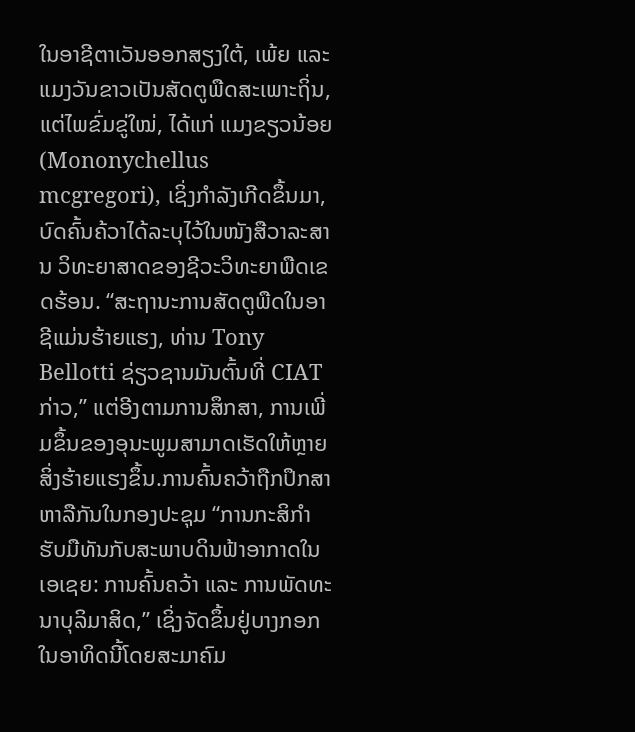ໃນອາຊີຕາເວັນອອກສຽງໃຕ້, ເພ້ຍ ແລະ ແມງວັນຂາວເປັນສັດຕູພືດສະເພາະຖິ່ນ, ແຕ່ໄພຂົ່ມຂູ່ໃໝ່, ໄດ້ແກ່ ແມງຂຽວນ້ອຍ (Mononychellus mcgregori), ເຊິ່ງກຳລັງເກີດຂຶ້ນມາ, ບົດຄົ້ນຄ້ວາໄດ້ລະບຸໄວ້ໃນໜັງສືວາລະສານ ວິທະຍາສາດຂອງຊີວະວິທະຍາພືດເຂດຮ້ອນ. “ສະຖານະການສັດຕູພືດໃນອາຊີແມ່ນຮ້າຍແຮງ, ທ່ານ Tony Bellotti ຊ່ຽວຊານມັນຕົ້ນທີ່ CIAT ກ່າວ,” ແຕ່ອີງຕາມການສຶກສາ, ການເພີ່ມຂຶ້ນຂອງອຸນະພູມສາມາດເຮັດໃຫ້ຫຼາຍສິ່ງຮ້າຍແຮງຂຶ້ນ.ການຄົ້ນຄວ້າຖືກປຶກສາຫາລືກັນໃນກອງປະຊຸມ “ການກະສິກຳຮັບມືທັນກັບສະພາບດິນຟ້າອາກາດໃນເອເຊຍ: ການຄົ້ນຄວ້າ ແລະ ການພັດທະນາບຸລິມາສິດ,” ເຊິ່ງຈັດຂຶ້ນຢູ່ບາງກອກໃນອາທິດນີ້ໂດຍສະມາຄົມ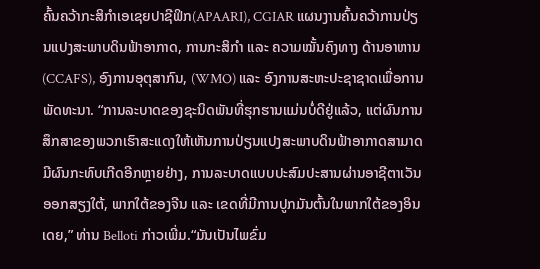ຄົ້ນຄວ້າກະສິກຳເອເຊຍປາຊີຟິກ(APAARI), CGIAR ແຜນງານຄົ້ນຄວ້າການປ່ຽນແປງສະພາບດິນຟ້າອາກາດ, ການກະສິກຳ ແລະ ຄວາມໝັ້ນຄົງທາງ ດ້ານອາຫານ(CCAFS), ອົງການອຸຕຸສາກົນ, (WMO) ແລະ ອົງການສະຫະປະຊາຊາດເພື່ອການພັດທະນາ. “ການລະບາດຂອງຊະນິດພັນທີ່ຮຸກຮານແມ່ນບໍ່ດີຢູ່ແລ້ວ, ແຕ່ຜົນການສຶກສາຂອງພວກເຮົາສະແດງໃຫ້ເຫັນການປ່ຽນແປງສະພາບດິນຟ້າອາກາດສາມາດມີຜົນກະທົບເກີດອີກຫຼາຍຢ່າງ, ການລະບາດແບບປະສົມປະສານຜ່ານອາຊີຕາເວັນອອກສຽງໃຕ້, ພາກໃຕ້ຂອງຈີນ ແລະ ເຂດທີ່ມີການປູກມັນຕົ້ນໃນພາກໃຕ້ຂອງອິນເດຍ,” ທ່ານ Belloti ກ່າວເພີ່ມ.“ມັນເປັນໄພຂົ່ມ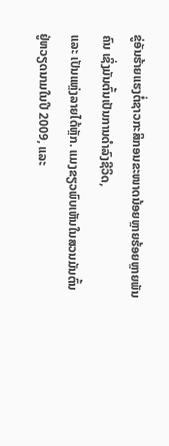ຂູ່ອັນຮ້າຍແຮງຕໍ່ຊາວກະສິກອນຂະໜາດນ້ອຍຫຼາຍຮ້ອຍຫຼາຍພັນຄົນ ເຊິ່ງມັນຕົ້ນເປັນການດຳລົງຊີວິດ,
ແລະ ເປັນແຫຼ່ງລາຍໄດ້ຫຼັກ. ແມງຂຽວພົບເຫັນໃນສວນມັນຕົ້ນຢູ່ຫວຽດນາມໃນປີ 2009, ແລະ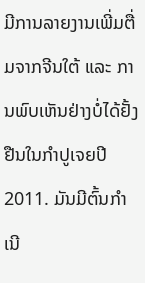ມີການລາຍງານເພີ່ມຕື່ມຈາກຈີນໃຕ້ ແລະ ການພົບເຫັນຢ່າງບໍ່ໄດ້ຢັ້ງຢືນໃນກຳປູເຈຍປີ 2011. ມັນມີຕົ້ນກຳເນີ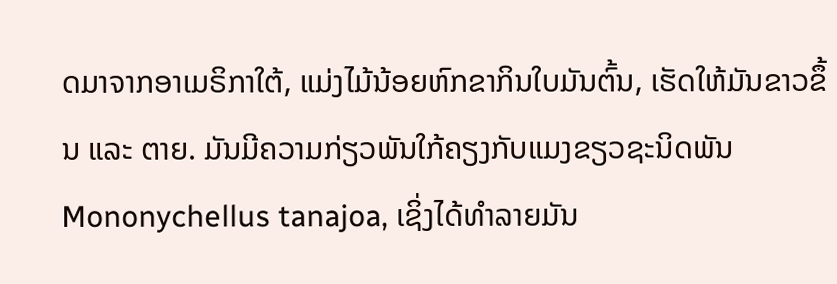ດມາຈາກອາເມຣິກາໃຕ້, ແມ່ງໄມ້ນ້ອຍຫົກຂາກິນໃບມັນຕົ້ນ, ເຮັດໃຫ້ມັນຂາວຂຶ້ນ ແລະ ຕາຍ. ມັນມີຄວາມກ່ຽວພັນໃກ້ຄຽງກັບແມງຂຽວຊະນິດພັນ Mononychellus tanajoa, ເຊິ່ງໄດ້ທຳລາຍມັນ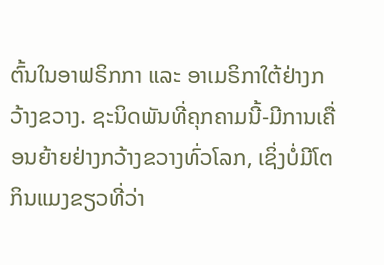ຕົ້ນໃນອາຟຣິກກາ ແລະ ອາເມຣິກາໃຕ້ຢ່າງກວ້າງຂວາງ. ຊະນິດພັນທີ່ຄຸກຄາມນີ້-ມີການເຄື່ອນຍ້າຍຢ່າງກວ້າງຂວາງທົ່ວໂລກ, ເຊິ່ງບໍ່ມີໂຕກິນແມງຂຽວທີ່ວ່າ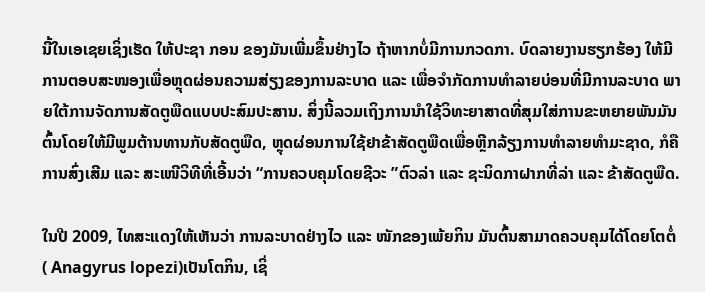ນີ້ໃນເອເຊຍເຊິ່ງເຮັດ ໃຫ້ປະຊາ ກອນ ຂອງມັນເພີ່ມຂຶ້ນຢ່າງໄວ ຖ້າຫາກບໍ່ມີການກວດກາ. ບົດລາຍງານຮຽກຮ້ອງ ໃຫ້ມີການຕອບສະໜອງເພື່ອຫຼຸດຜ່ອນຄວາມສ່ຽງຂອງການລະບາດ ແລະ ເພື່ອຈຳກັດການທຳລາຍບ່ອນທີ່ມີການລະບາດ ພາຍໃຕ້ການຈັດການສັດຕູພືດແບບປະສົມປະສານ. ສິ່ງນີ້ລວມເຖິງການນຳໃຊ້ວິທະຍາສາດທີ່ສຸມໃສ່ການຂະຫຍາຍພັນມັນຕົ້ນໂດຍໃຫ້ມີພູມຕ້ານທານກັບສັດຕູພືດ, ຫຼຸດຜ່ອນການໃຊ້ຢາຂ້າສັດຕູພືດເພື່ອຫຼີກລ້ຽງການທຳລາຍທຳມະຊາດ, ກໍຄືການສົ່ງເສີມ ແລະ ສະເໜີວິທີທີ່ເອີ້ນວ່າ “ການຄວບຄຸມໂດຍຊີວະ ”ຕົວລ່າ ແລະ ຊະນິດກາຝາກທີ່ລ່າ ແລະ ຂ້າສັດຕູພືດ.

ໃນປີ 2009, ໄທສະແດງໃຫ້ເຫັນວ່າ ການລະບາດຢ່າງໄວ ແລະ ໜັກຂອງເພ້ຍກິນ ມັນຕົ້ນສາມາດຄວບຄຸມໄດ້ໂດຍໂຕຕໍ່ ( Anagyrus lopezi)ເປັນໂຕກິນ, ເຊິ່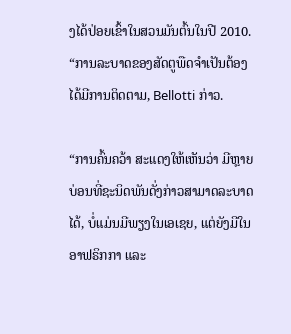ງໄດ້ປ່ອຍເຂົ້າໃນສວນມັນຕົ້ນໃນປີ 2010. “ການລະບາດຂອງສັດຕູພືດຈຳເປັນຕ້ອງໄດ້ມີການຕິດຕາມ, Bellotti ກ່າວ.

“ການຄົ້ນຄວ້າ ສະແດງໃຫ້ເຫັນວ່າ ມີຫຼາຍບ່ອນທີ່ຊະນິດພັນດັ່ງກ່າວສາມາດລະບາດໄດ້, ບໍ່ແມ່ນມີພຽງໃນເອເຊຍ, ແຕ່ຍັງມີໃນອາຟຣິກກາ ແລະ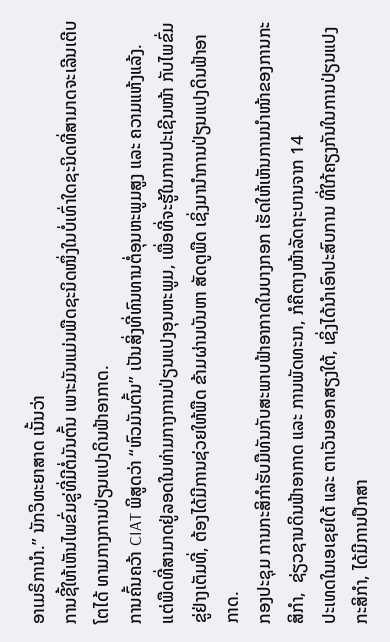ອາເມຣິການຳ.” ນັກວິທະຍາສາດ ເນັ້ນວ່າ
ການຊີ້ໃຫ້ເຫັນໄພຂົ່ມຂູ່ທີ່ມີຕໍ່ມັນຕົ້ນ ເພາະມັນແມ່ນພືດຊະນິດໜຶ່ງໃນບໍ່ເທົ່າໃດຊະນິດທີ່ສາມາດຈະເລີນເຕີບໂຕໄດ້ ທາມກາງການປ່ຽນແປງດິນຟ້າອາກາດ.
ການຄົ້ນຄວ້າ CIAT ພິສູດວ່າ “ຫົວມັນຕົ້ນ” ເປັນສິ່ງທີ່ທົນທານຕໍ່ອຸນຫະພູມສູງ ແລະ ຄວາມແຫ້ງແລ້ງ. ແຕ່ພືດທີ່ສາມາດຢູ່ລອດໃນທ່າມກາງການປ່ຽນແປງອຸນຫະພູມ, ເພື່ອທີ່ຈະຮູ້ໃນການປະເຊີນໜ້າ ກັບໄພຂົ່ມຂູ່ຢ່າງເຕັມທີ່, ຕ້ອງໄດ້ມີການຊ່ວຍໃຫ້ພືດ ຂ້າມຜ່ານບັນຫາ ສັດຕູພືດ ເຊິ່ງມານຳການປ່ຽນແປງດິນຟ້າອາກາດ.
ກອງປະຊຸມ ການກະສິກຳຮັບມືທັນກັບສະພາບຟ້າອາກາດໃນບາງກອກ ເຮັດໃຫ້ເຫັນການນຳໜ້າຂອງການກະສິກຳ,  ຊ່ຽວຊານດິນຟ້າອາກາດ ແລະ ການພັດທະນາ, ກໍຄືຕາງໜ້າລັດຖະບານຈາກ 14
ປະເທດໃນເອເຊຍໃຕ້ ແລະ ຕາເວັນອອກສຽງໃຕ້, ເຊິ່ງໄດ້ນຳເອົາປະສົບການ ທີ່ໃກ້ຄຽງກັນໃນການປ່ຽນແປງກະສິກຳ, ໄດ້ມີການປຶກສາ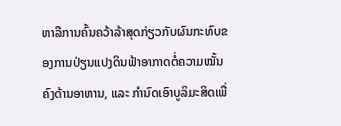ຫາລືການຄົ້ນຄວ້າລ້າສຸດກ່ຽວກັບຜົນກະທົບຂອງການປ່ຽນແປງດິນຟ້າອາກາດຕໍ່ຄວາມໝັ້ນຄົງດ້ານອາຫານ, ແລະ ກຳນົດເອົາບູລິມະສິດເພື່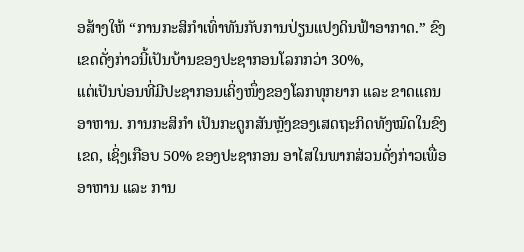ອສ້າງໃຫ້ “ການກະສິກຳເທົ່າທັນກັບການປ່ຽນແປງດິນຟ້າອາກາດ.” ຂົງເຂດດັ່ງກ່າວນີ້ເປັນບ້ານຂອງປະຊາກອນໂລກກວ່າ 30%,
ແຕ່ເປັນບ່ອນທີ່ມີປະຊາກອນເຄິ່ງໜຶ່ງຂອງໂລກທຸກຍາກ ແລະ ຂາດແຄນອາຫານ. ການກະສິກຳ ເປັນກະດູກສັນຫຼັງຂອງເສດຖະກິດທັງໝົດໃນຂົງເຂດ, ເຊິ່ງເກືອບ 50% ຂອງປະຊາກອນ ອາໄສໃນພາກສ່ວນດັ່ງກ່າວເພື່ອອາຫານ ແລະ ການ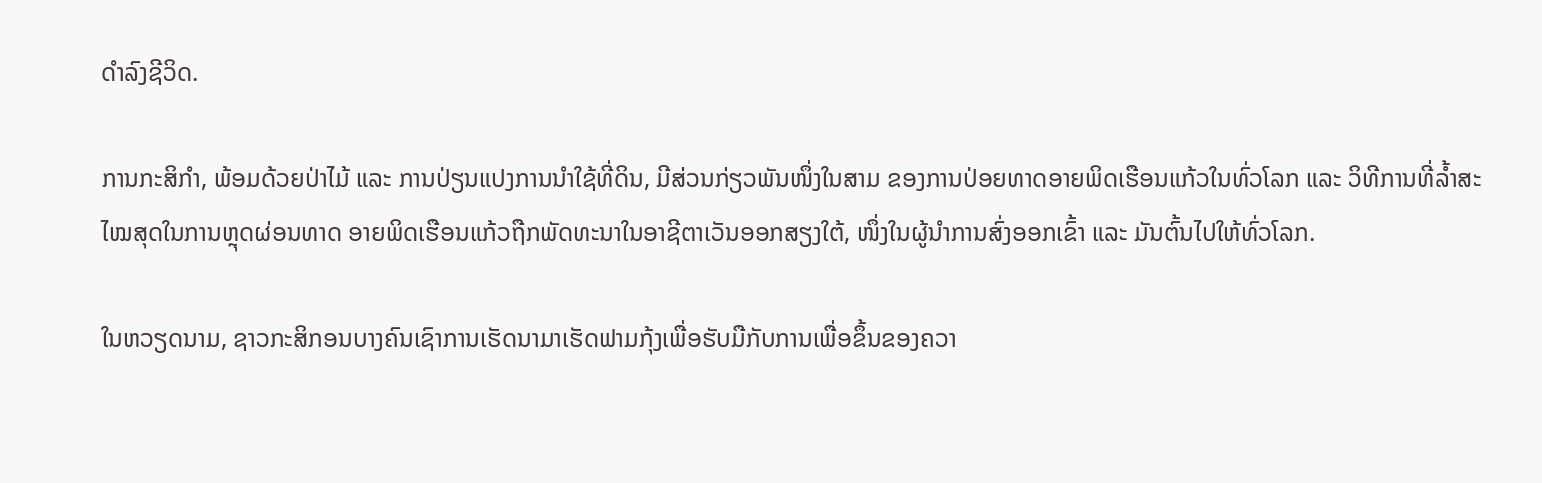ດຳລົງຊີວິດ.

ການກະສິກຳ, ພ້ອມດ້ວຍປ່າໄມ້ ແລະ ການປ່ຽນແປງການນຳໃຊ້ທີ່ດິນ, ມີສ່ວນກ່ຽວພັນໜຶ່ງໃນສາມ ຂອງການປ່ອຍທາດອາຍພິດເຮືອນແກ້ວໃນທົ່ວໂລກ ແລະ ວິທີການທີ່ລ້ຳສະໄໝສຸດໃນການຫຼຸດຜ່ອນທາດ ອາຍພິດເຮືອນແກ້ວຖືກພັດທະນາໃນອາຊີຕາເວັນອອກສຽງໃຕ້, ໜຶ່ງໃນຜູ້ນຳການສົ່ງອອກເຂົ້າ ແລະ ມັນຕົ້ນໄປໃຫ້ທົ່ວໂລກ.

ໃນຫວຽດນາມ, ຊາວກະສິກອນບາງຄົນເຊົາການເຮັດນາມາເຮັດຟາມກຸ້ງເພື່ອຮັບມືກັບການເພື່ອຂຶ້ນຂອງຄວາ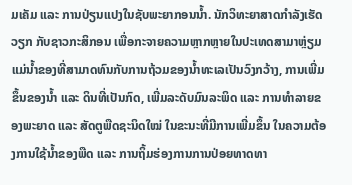ມເຄັມ ແລະ ການປ່ຽນແປງໃນຊັບພະຍາກອນນ້ຳ. ນັກວິທະຍາສາດກຳລັງເຮັດວຽກ ກັບຊາວກະສິກອນ ເພື່ອກະຈາຍຄວາມຫຼາກຫຼາຍໃນປະເທດສາມາຫຼ່ຽມແມ່ນ້ຳຂອງທີ່ສາມາດທົນກັບການຖ້ວມຂອງນ້ຳທະເລເປັນວົງກວ້າງ, ການເພີ່ມຂຶ້ນຂອງນ້ຳ ແລະ ດິນທີ່ເປັນກົດ, ເພີ່ມລະດັບມົນລະພິດ ແລະ ການທຳລາຍຂອງພະຍາດ ແລະ ສັດຕູພືດຊະນິດໃໝ່ ໃນຂະນະທີ່ມີການເພີ່ມຂຶ້ນ ໃນຄວາມຕ້ອງການໃຊ້ນ້ຳຂອງພືດ ແລະ ການຖິ້ມຮ່ອງການການປ່ອຍທາດທາ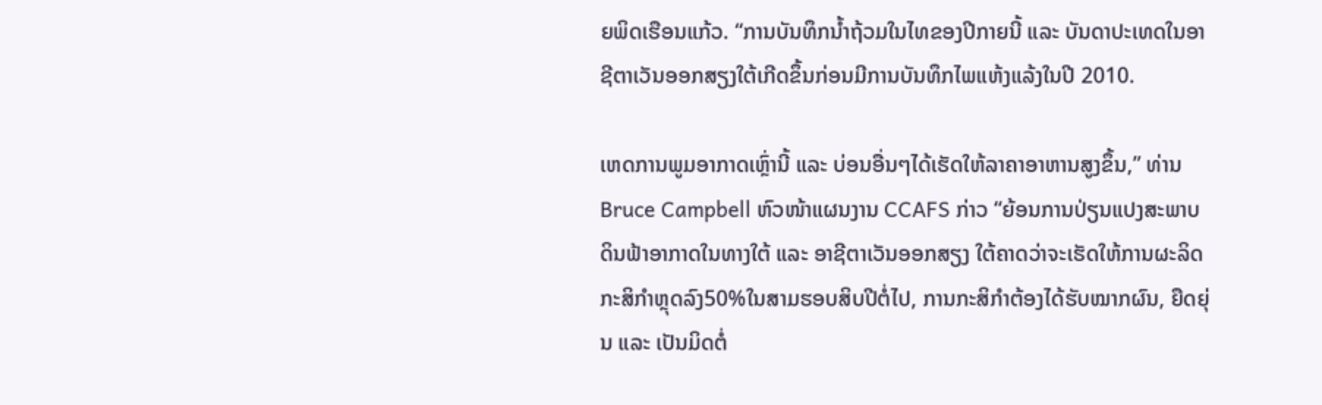ຍພິດເຮືອນແກ້ວ. “ການບັນທຶກນ້ຳຖ້ວມໃນໄທຂອງປີກາຍນີ້ ແລະ ບັນດາປະເທດໃນອາຊີຕາເວັນອອກສຽງໃຕ້ເກີດຂຶ້ນກ່ອນມີການບັນທຶກໄພແຫ້ງແລ້ງໃນປີ 2010.

ເຫດການພູມອາກາດເຫຼົ່ານີ້ ແລະ ບ່ອນອື່ນໆໄດ້ເຮັດໃຫ້ລາຄາອາຫານສູງຂຶ້ນ,” ທ່ານ Bruce Campbell ຫົວໜ້າແຜນງານ CCAFS ກ່າວ “ຍ້ອນການປ່ຽນແປງສະພາບດິນຟ້າອາກາດໃນທາງໃຕ້ ແລະ ອາຊີຕາເວັນອອກສຽງ ໃຕ້ຄາດວ່າຈະເຮັດໃຫ້ການຜະລິດກະສິກຳຫຼຸດລົງ50%ໃນສາມຮອບສິບປີຕໍ່ໄປ, ການກະສິກຳຕ້ອງໄດ້ຮັບໝາກຜົນ, ຍືດຍຸ່ນ ແລະ ເປັນມິດຕໍ່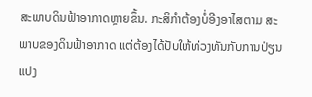ສະພາບດິນຟ້າອາກາດຫຼາຍຂຶ້ນ. ກະສິກຳຕ້ອງບໍ່ອີງອາໄສຕາມ ສະພາບຂອງດິນຟ້າອາກາດ ແຕ່ຕ້ອງໄດ້ປັບໃຫ້ທ່ວງທັນກັບການປ່ຽນແປງ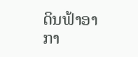ດິນຟ້າອາກາ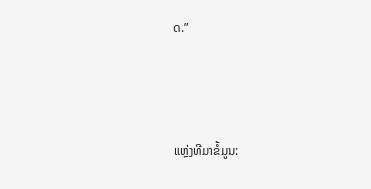ດ.”



ແຫຼ່ງທີມາຂໍ້ມູນ: